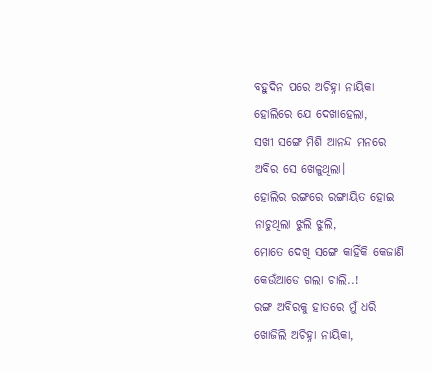ବହୁଦିନ ପରେ ଅଚିହ୍ନା ନାୟିକା
ହୋଲିରେ ଯେ ଦେଖାହେଲା,
ସଖୀ ସଙ୍ଗେ ମିଶି ଆନନ୍ଦ ମନରେ
ଅବିର ସେ ଖେଳୁଥିଲା।
ହୋଲିର ରଙ୍ଗରେ ରଙ୍ଗାୟିତ ହୋଇ
ନାଚୁଥିଲା ଝୁଲି ଝୁଲି,
ମୋତେ ଦେଖି ସଙ୍ଗେ କାହିଁକି କେଜାଣି
କେଉଁଆଡେ ଗଲା ଚାଲି..!
ରଙ୍ଗ ଅବିରକୁ ହାତରେ ମୁଁ ଧରି
ଖୋଜିଲି ଅଚିହ୍ନା ନାୟିକା,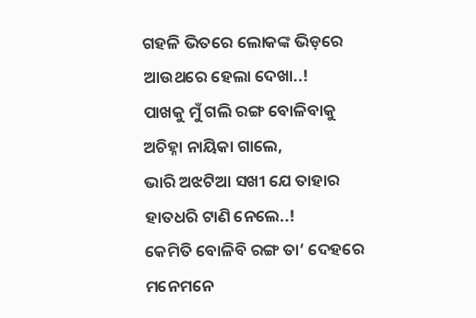ଗହଳି ଭିତରେ ଲୋକଙ୍କ ଭିଡ଼ରେ
ଆଉଥରେ ହେଲା ଦେଖା..!
ପାଖକୁ ମୁଁ ଗଲି ରଙ୍ଗ ବୋଳିବାକୁ
ଅଚିହ୍ନା ନାୟିକା ଗାଲେ,
ଭାରି ଅଝଟିଆ ସଖୀ ଯେ ତାହାର
ହାତଧରି ଟାଣି ନେଲେ..!
କେମିତି ବୋଳିବି ରଙ୍ଗ ତା’ ଦେହରେ
ମନେମନେ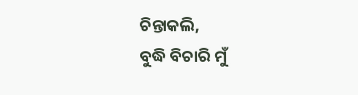ଚିନ୍ତାକଲି,
ବୁଦ୍ଧି ବିଚାରି ମୁଁ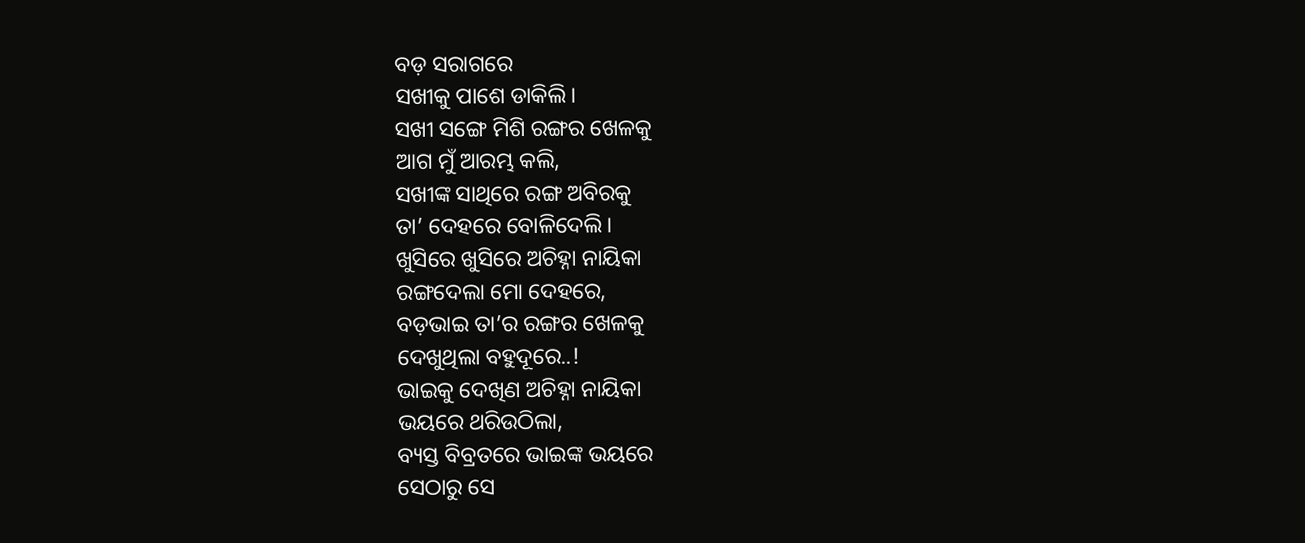ବଡ଼ ସରାଗରେ
ସଖୀକୁ ପାଶେ ଡାକିଲି।
ସଖୀ ସଙ୍ଗେ ମିଶି ରଙ୍ଗର ଖେଳକୁ
ଆଗ ମୁଁ ଆରମ୍ଭ କଲି,
ସଖୀଙ୍କ ସାଥିରେ ରଙ୍ଗ ଅବିରକୁ
ତା’ ଦେହରେ ବୋଳିଦେଲି।
ଖୁସିରେ ଖୁସିରେ ଅଚିହ୍ନା ନାୟିକା
ରଙ୍ଗଦେଲା ମୋ ଦେହରେ,
ବଡ଼ଭାଇ ତା’ର ରଙ୍ଗର ଖେଳକୁ
ଦେଖୁଥିଲା ବହୁଦୂରେ..!
ଭାଇକୁ ଦେଖିଣ ଅଚିହ୍ନା ନାୟିକା
ଭୟରେ ଥରିଉଠିଲା,
ବ୍ୟସ୍ତ ବିବ୍ରତରେ ଭାଇଙ୍କ ଭୟରେ
ସେଠାରୁ ସେ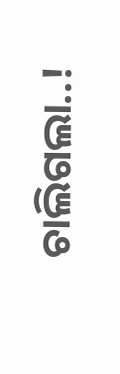ଚାଲିଗଲା..!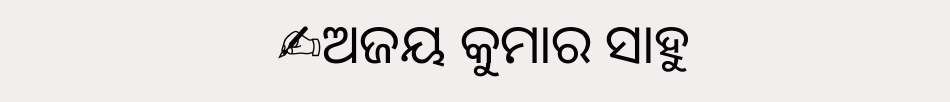✍ଅଜୟ କୁମାର ସାହୁ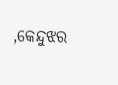,କେନ୍ଦୁଝର